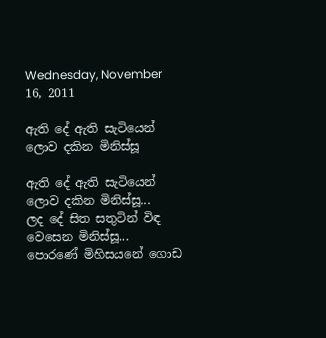Wednesday, November 16, 2011

ඇති දේ ඇති සැටියෙන් ලොව දකින මිනිස්සූ

ඇති දේ ඇති සැටියෙන් ලොව දකින මිනිස්සූ...
ලද දේ සිත සතුටින් විඳ වෙසෙන මිනිස්සූ...
පොරණේ මිහිසයනේ ගොඩ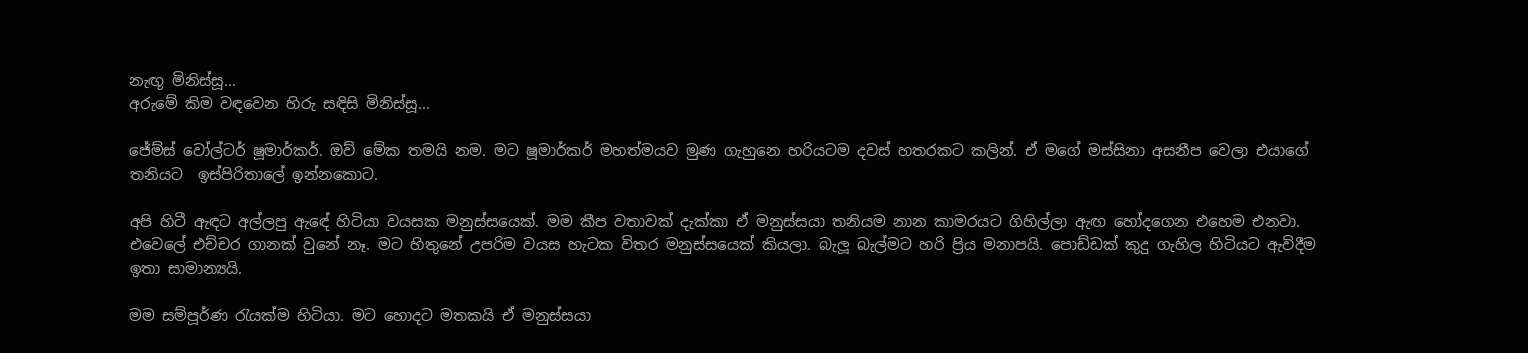නැඟූ මිනිස්සූ...
අරුමේ කිම වඳවෙන හිරු සඳිසි මිනිස්සූ...

ජේම්ස් වෝල්ටර් ෂූමාර්කර්. ඔව් මේක තමයි නම. මට ෂූමාර්කර් මහත්මයව මුණ ගැහුනෙ හරියටම දවස් හතරකට කලින්. ඒ මගේ මස්සිනා අසනීප වෙලා එයාගේ තනියට  ඉස්පිරිතාලේ ඉන්නකොට.

අපි හිටී ඇඳට අල්ලපු ඇඳේ හිටියා වයසක මනුස්සයෙක්. මම කීප වතාවක් දැක්කා ඒ මනුස්සයා තනියම නාන කාමරයට ගිහිල්ලා ඇඟ හෝදගෙන එහෙම එනවා. එවෙලේ එච්චර ගානක් වුනේ නෑ. මට හිතුනේ උපරිම වයස හැටක විතර මනුස්සයෙක් කියලා. බැලූ බැල්මට හරි ප්‍රිය මනාපයි. පොඩ්ඩක් කුදු ගැහිල හිටියට ඇවිදීම ඉතා සාමාන්‍යයි.

මම සම්පූර්ණ රැයක්ම හිටියා. මට හොදට මතකයි ඒ මනුස්සයා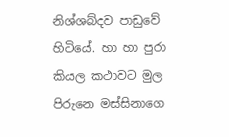නිශ්ශබ්දව පාඩුවේ හිටියේ. හා හා පුරා කියල කථාවට මුල පිරුනෙ මස්සිනාගෙ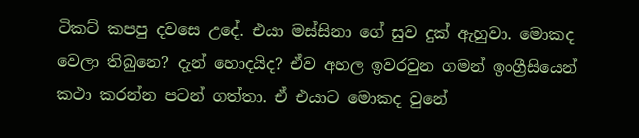ටිකට් කපපු දවසෙ උදේ. එයා මස්සිනා ගේ සුව දුක් ඇහුවා. මොකද වෙලා තිබුනෙ? දැන් හොදයිද? ඒව අහල ඉවරවුන ගමන් ඉංග්‍රීසියෙන් කථා කරන්න පටන් ගත්තා. ඒ එයාට මොකද වුනේ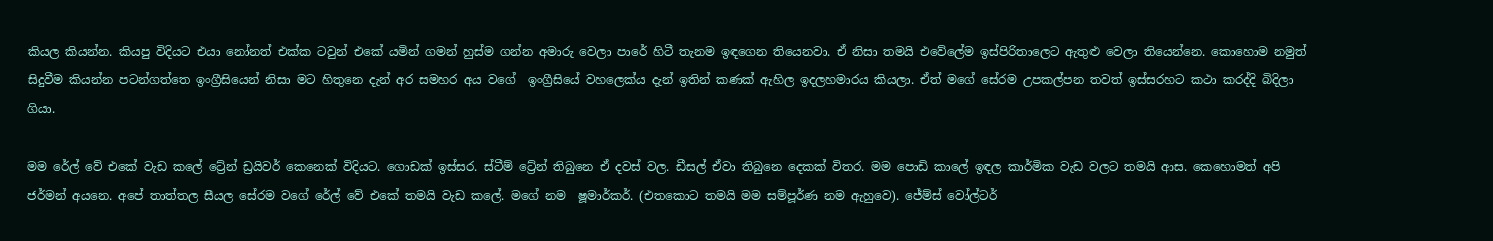කියල කියන්න. කියපු විදියට එයා නෝනත් එක්ක ටවුන් එකේ යමින් ගමන් හුස්ම ගන්න අමාරු වෙලා පාරේ හිටී තැනම ඉඳගෙන තියෙනවා. ඒ නිසා තමයි එවේලේම ඉස්පිරිතාලෙට ඇතුළු වෙලා තියෙන්නෙ. කොහොම නමුත් සිදුවීම කියන්න පටන්ගත්තෙ ඉංග්‍රීසියෙන් නිසා මට හිතුනෙ දැන් අර සමහර අය වගේ  ඉංග්‍රීසියේ වහලෙක්ය දැන් ඉතින් කණක් ඇහිල ඉදලහමාරය කියලා. ඒත් මගේ සේරම උපකල්පන තවත් ඉස්සරහට කථා කරද්දි බිදිලා ගියා.

මම රේල් වේ එකේ වැඩ කලේ ට්‍රේන් ඩ්‍රයිවර් කෙනෙක් විදියට. ගොඩක් ඉස්සර. ස්ටීම් ට්‍රේන් තිබුනෙ ඒ දවස් වල. ඩීසල් ඒවා තිබුනෙ දෙකක් විතර. මම පොඩි කාලේ ඉඳල කාර්මික වැඩ වලට තමයි ආස. කෙහොමත් අපි ජර්මන් අයනෙ. අපේ තාත්තල සීයල සේරම වගේ රේල් වේ එකේ තමයි වැඩ කලේ. මගේ නම  ෂූමාර්කර්. (එතකොට තමයි මම සම්පූර්ණ නම ඇහුවෙ). ජේම්ස් වෝල්ටර්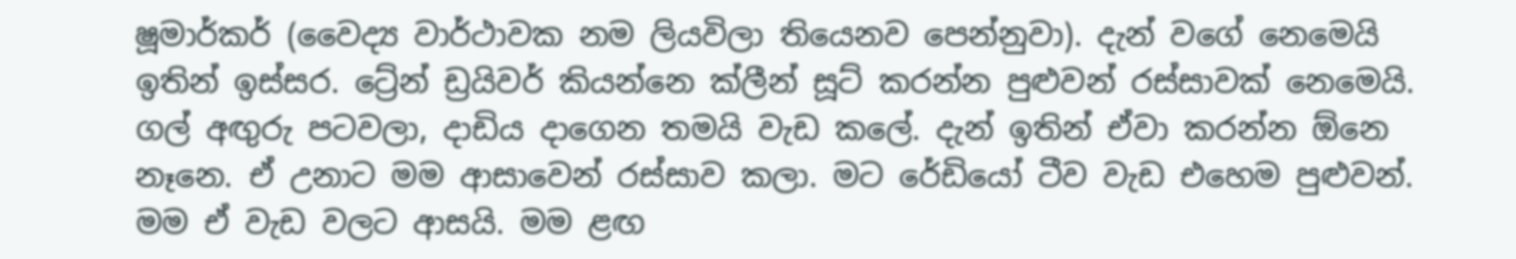ෂූමාර්කර් (වෛද්‍ය වාර්ථාවක නම ලියවිලා තියෙනව පෙන්නුවා). දැන් වගේ නෙමෙයි ඉතින් ඉස්සර. ට්‍රේන් ඩ්‍රයිවර් කියන්නෙ ක්ලීන් සූට් කරන්න පුළුවන් රස්සාවක් නෙමෙයි. ගල් අඟුරු පටවලා, දාඩිය දාගෙන තමයි වැඩ කලේ. දැන් ඉතින් ඒවා කරන්න ඕනෙ නෑනෙ. ඒ උනාට මම ආසාවෙන් රස්සාව කලා. මට රේඩියෝ ටීව වැඩ එහෙම පුළුවන්. මම ඒ වැඩ වලට ආසයි. මම ළඟ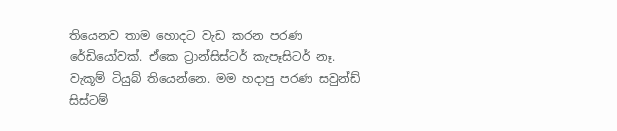තියෙනව තාම හොදට වැඩ කරන පරණ රේඩියෝවක්. ඒකෙ ට්‍රාන්සිස්ටර් කැපෑසිටර් නෑ. වැකූම් ටියුබ් තියෙන්නෙ. මම හදාපු පරණ සවුන්ඩ් සිස්ටම්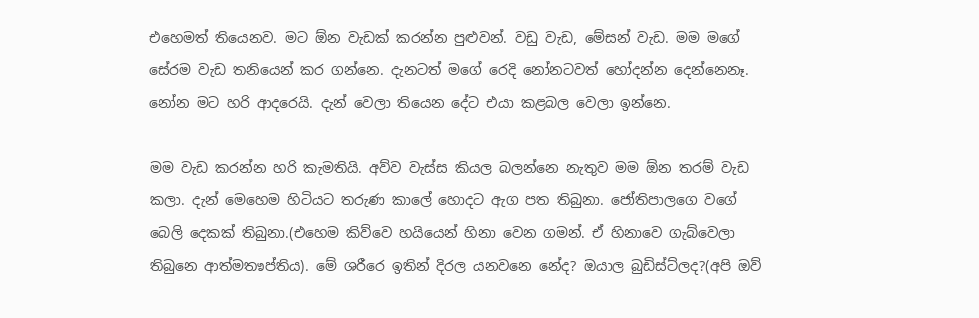එහෙමත් තියෙනව. මට ඕන වැඩක් කරන්න පුළුවන්. වඩු වැඩ, මේසන් වැඩ. මම මගේ සේරම වැඩ තනියෙන් කර ගන්නෙ. දැනටත් මගේ රෙදි නෝනටවත් හෝදන්න දෙන්නෙනෑ. නෝන මට හරි ආදරෙයි. දැන් වෙලා තියෙන දේට එයා කළබල වෙලා ඉන්නෙ.

මම වැඩ කරන්න හරි කැමතියි. අව්ව වැස්ස කියල බලන්නෙ නැතුව මම ඕන තරම් වැඩ කලා. දැන් මෙහෙම හිටියට තරුණ කාලේ හොදට ඇග පත තිබුනා. ජෝතිපාලගෙ වගේ බෙලි දෙකක් තිබුනා.(එහෙම කිව්වෙ හයියෙන් හිනා වෙන ගමන්. ඒ හිනාවෙ ගැබ්වෙලා තිබුනෙ ආත්ම‍තෳප්තිය). මේ ශරීරෙ ඉතින් දිරල යනවනෙ නේද? ඔයාල බුඩිස්ට්ලද?(අපි ඔව්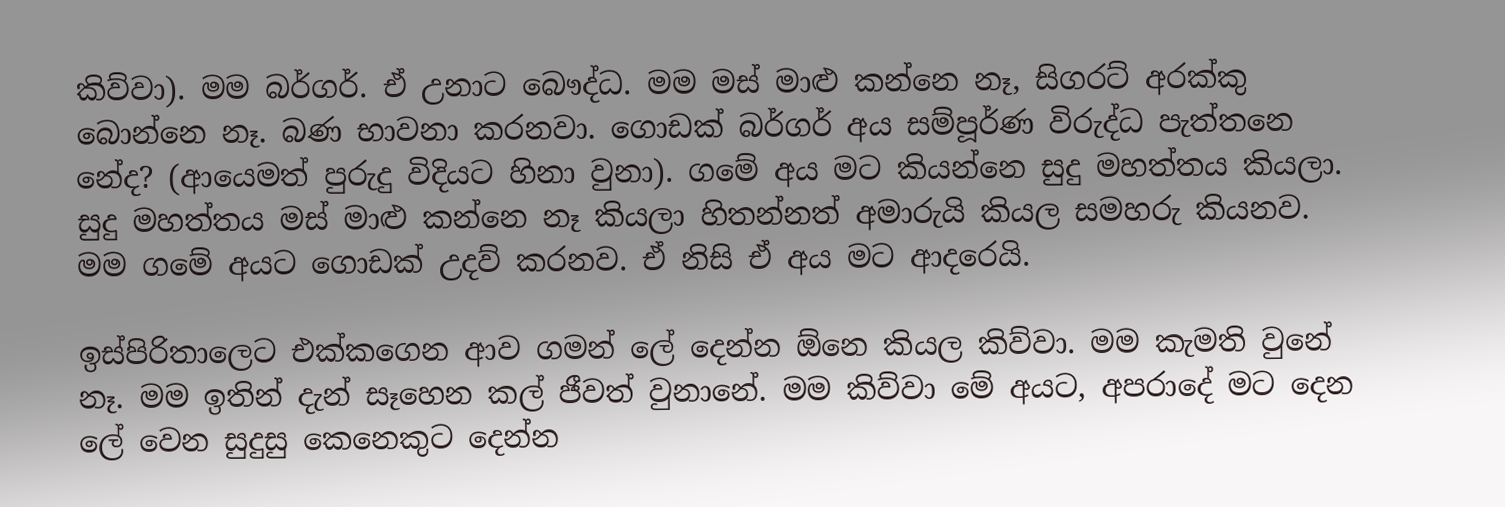කිව්වා). මම බර්ගර්. ඒ උනාට බෞද්ධ. මම මස් මාළු කන්නෙ නෑ, සිගරට් අරක්කු බොන්නෙ නෑ. බණ භාවනා කරනවා. ගොඩක් බර්ගර් අය සම්පූර්ණ විරුද්ධ පැත්තනෙ නේද? (ආයෙමත් පුරුදු විදියට හිනා වුනා). ගමේ අය මට කියන්නෙ සුදු මහත්තය කියලා. සුදු මහත්තය මස් මාළු කන්නෙ නෑ කියලා හිතන්නත් අමාරුයි කියල සමහරු කියනව. මම ගමේ අයට ගොඩක් උදව් කරනව. ඒ නිසි ඒ අය මට ආදරෙයි.

ඉස්පිරිතාලෙට එක්කගෙන ආව ගමන් ලේ දෙන්න ඕනෙ කියල කිව්වා. මම කැමති වුනේ නෑ. මම ඉතින් දැන් සෑහෙන කල් ජීවත් වුනානේ. මම කිව්වා මේ අයට, අපරාදේ මට දෙන ලේ වෙන සුදුසු කෙනෙකුට දෙන්න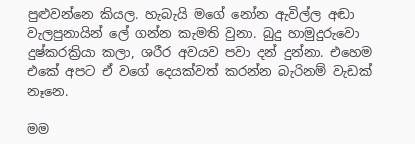පුළුවන්නෙ කියල. හැබැයි මගේ නෝන ඇවිල්ල අඬා වැලපුනායින් ලේ ගන්න කැමති වුනා. බුදු හාමුදුරුවො දුෂ්කරක්‍රියා කලා, ශරීර අවයව පවා දන් දුන්නා. එහෙම එකේ අපට ඒ වගේ දෙයක්වත් කරන්න බැරිනම් වැඩක් නෑනෙ.

මම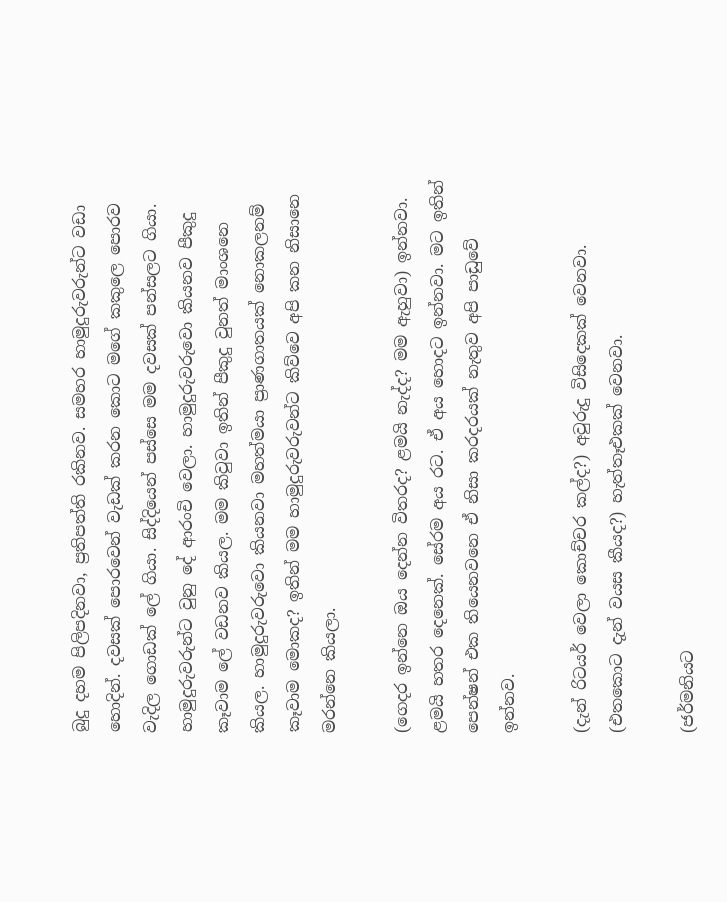බුදු දහම පිලිපදිනවා, ප්‍රතිපත්ති රකිනව. සමහර හාමුදුරුවරුන්ට වඩා හොදින්. දවසක් පොරවෙන් වැඩක් කරන කොට මගේ කකුලෙ ‍පොරව වැදිල ගොඩක් ලේ ගියා. සිද්දියෙන් පස්සෙ මම දවසක් පන්සලට ගියා. හාමුදුරුවරුන්ට වුනු දේ ආරංචි වෙලා. හාමුදුරුවරුවො කියනව පීකුදු කෑවාම ලේ වඩනව කියල. මම කිවුවා ඉතින් පීකුදු වුනත් මාංශනෙ කියල. හාමුදුරුවරුවො කියනවා මහත්මයා ප්‍රාණගාතයක් නොකලනම් කෑවාම මොකද? ඉතින් මම හාමුදුරුවරුවන්ට කිව්වෙ අපි කන නිසානෙ මරන්නෙ කියලා.

(ගෙදර ඉන්නෙ ඔය දෙන්න විතරද? ළමයි නැද්ද? මම ඇහුවා) ඉන්නවා. ළමයි හතර දෙනෙක්. සේරම අය රට. ඒ අය හොදට ඉන්නවා. මට ඉතින් පෙන්ෂන් එක තියෙනවනෙ ඒ නිසා කරදරයක් නැතුව අපි පාඩුවේ ඉන්නව.

(දැන් රිටයර් වෙලා කොච්චර කල්ද?) අවුරුදු විසිදෙකක් වෙනවා.
(එතකොට දැන් වයස කීයද?) හැත්තෑඑකක් වෙනවා.

(ජර්මනියට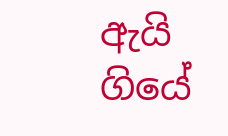ඇයි ගියේ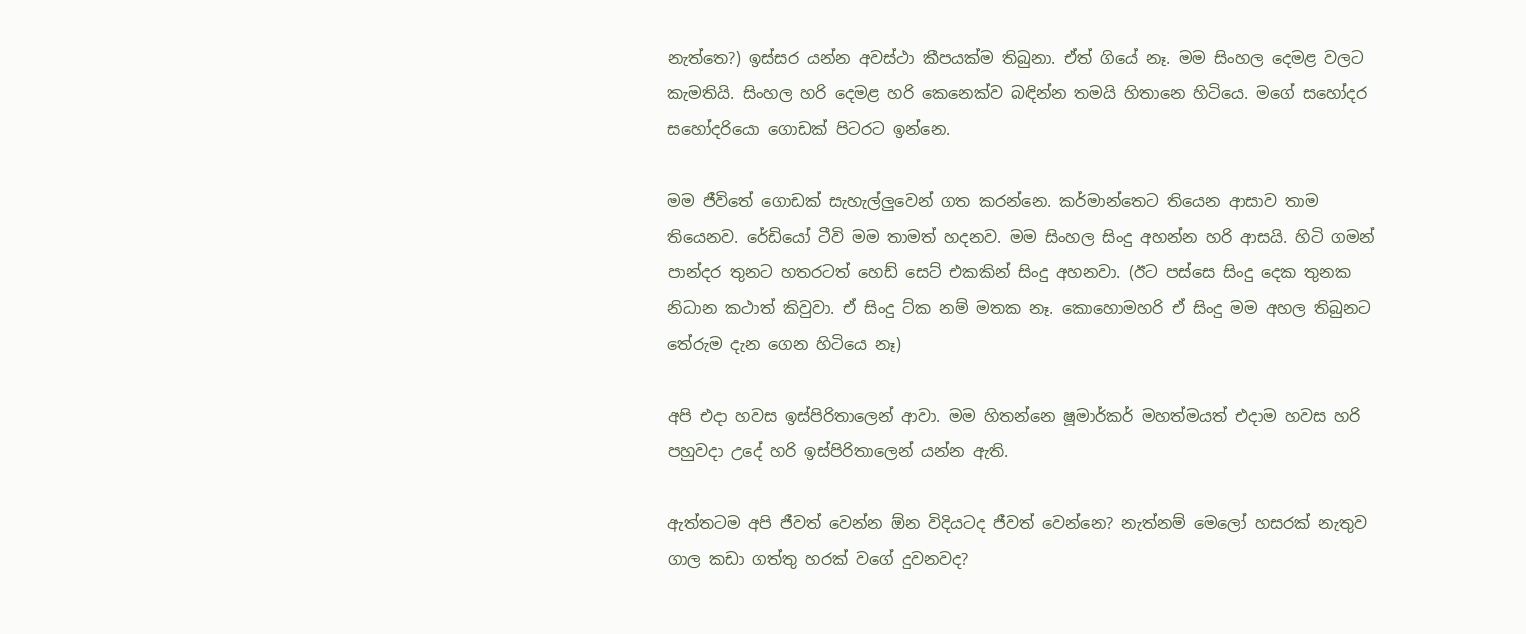නැත්තෙ?) ඉස්සර යන්න අවස්ථා කීපයක්ම තිබුනා. ඒත් ගියේ නෑ. මම සිංහල දෙමළ වලට කැමතියි. සිංහල හරි දෙමළ හරි කෙනෙක්ව බඳින්න තමයි හිතානෙ හිටියෙ. මගේ සහෝදර සහෝදරියො ගොඩක් පිටරට ඉන්නෙ.

මම ජීවිතේ ගොඩක් සැහැල්ලුවෙන් ගත කරන්නෙ. කර්මාන්තෙට තියෙන ආසාව තාම තියෙනව. රේඩියෝ ටීවි මම තාමත් හදනව. මම සිංහල සිංදු අහන්න හරි ආසයි. හිටි ගමන් පාන්දර තුනට හතරටත් හෙඩ් සෙට් එකකින් සිංදු අහනවා. (ඊට පස්සෙ සිංදු දෙක තුනක නිධාන කථාත් කිවුවා. ඒ සිංදු ට්ක නම් මතක නෑ. කොහොමහරි ඒ සිංදු මම අහල තිබුනට තේරුම දැන ගෙන හිටියෙ නෑ)

අපි එදා හවස ඉස්පිරිතාලෙන් ආවා. මම හිතන්නෙ ෂූමාර්කර් මහත්මයත් එදාම හවස හරි පහුවදා උදේ හරි ඉස්පිරිතාලෙන් යන්න ඇති.

ඇත්තටම අපි ජීවත් වෙන්න ඕන විදියටද ජීවත් වෙන්නෙ? නැත්නම් මෙලෝ හසරක් නැතුව ගාල කඩා ගත්තු හරක් වගේ දුවනවද?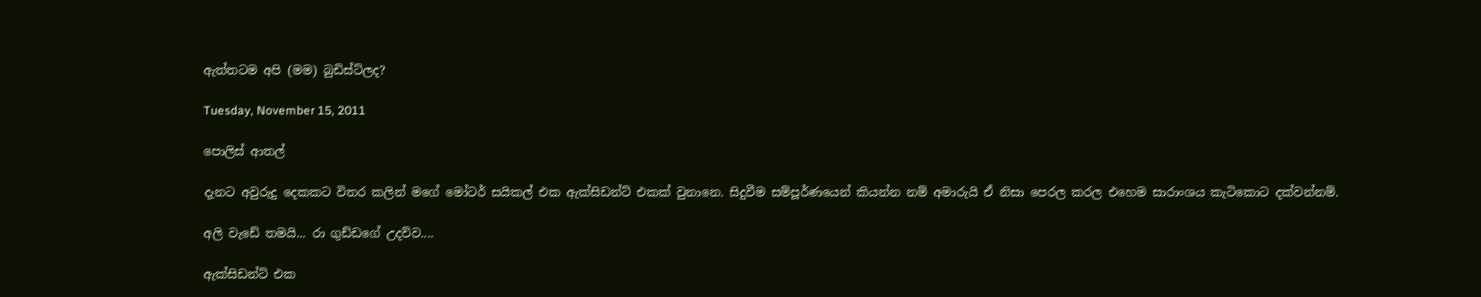ඇත්තටම අපි (මම) බුඩිස්ට්ලද?

Tuesday, November 15, 2011

පොලිස් ආතල්

දැනට අවුරුදු දෙකකට විතර කලින් මගේ මෝටර් සයිකල් එක ඇක්සිඩන්ට් එකක් වුනානෙ. සිදුවීම සම්පූර්ණයෙන් කියන්න නම් අමාරුයි ඒ නිසා පෙරල කරල එහෙම සාරාංශය කැටිකොට දක්වන්නම්.

අලි වැඩේ තමයි... රා ගුඩ්ඩගේ උදව්ව....

ඇක්සිඩන්ට් එක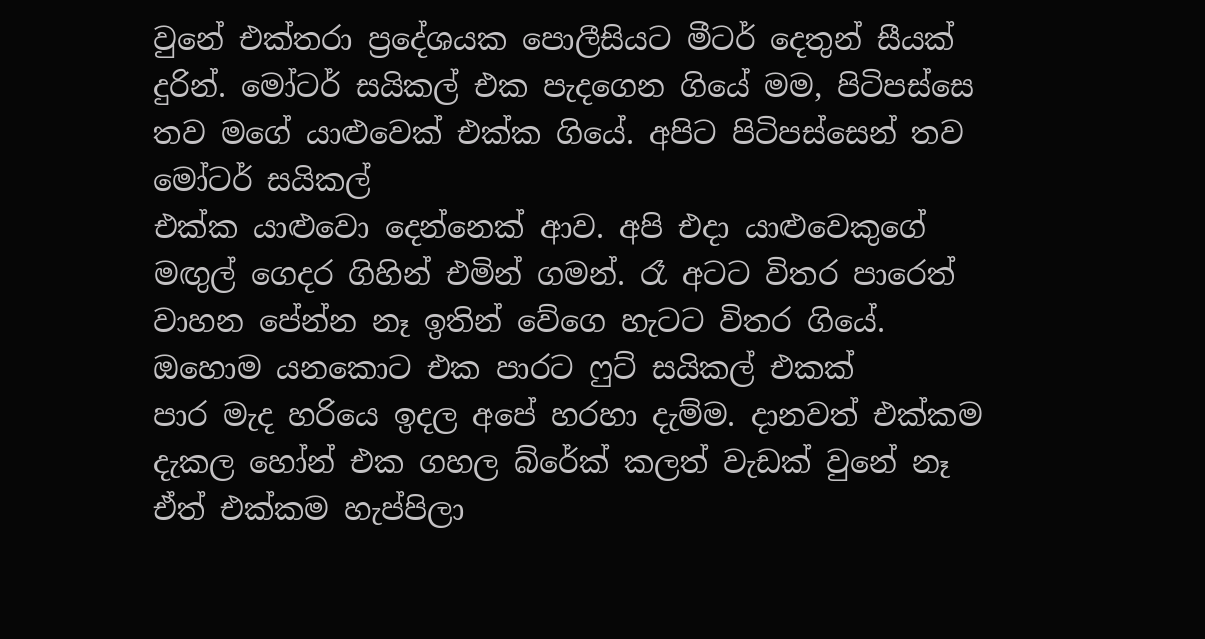වුනේ එක්තරා ප්‍රදේශයක පොලීසියට මීටර් දෙතුන් සීයක් දුරින්. මෝටර් සයිකල් එක පැදගෙන ගියේ මම, පිටිපස්සෙ තව මගේ යාළුවෙක් එක්ක ගියේ. අපිට පිටිපස්සෙන් තව මෝටර් සයිකල්
එක්ක යාළුවො දෙන්නෙක් ආව. අපි එදා යාළුවෙකුගේ මඟුල් ගෙදර ගිහින් එමින් ගමන්. රෑ අටට විතර පාරෙත් වාහන පේන්න නෑ ඉතින් වේගෙ හැටට විතර ගියේ. ඔහොම යනකොට එක පාරට ෆුට් සයිකල් එකක්
පාර මැද හරියෙ ඉදල අපේ හරහා දැම්ම. දානවත් එක්කම දැකල හෝන් එක ගහල බ්රේක් කලත් වැඩක් වුනේ නෑ ඒත් එක්කම හැප්පිලා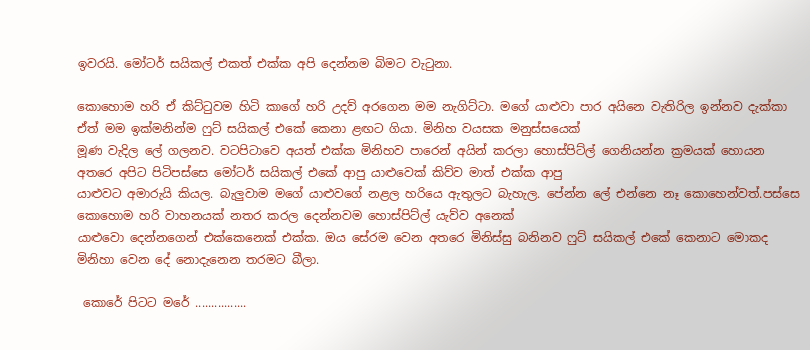ඉවරයි. මෝටර් සයිකල් එකත් එක්ක අපි දෙන්නම බිමට වැටුනා.

කොහොම හරි ඒ කිට්ටුවම හිටි කාගේ හරි උදව් අරගෙන මම නැගිට්ටා. මගේ යාළුවා පාර අයිනෙ වැතිරිල ඉන්නව දැක්කා ඒත් මම ඉක්මනින්ම ෆුට් සයිකල් එ‍කේ කෙනා ළඟට ගියා. මිනිහ වයසක මනුස්සයෙක්
මූණ වැදිල ලේ ගලනව. වටපිටාවෙ අයත් එක්ක මිනිහව පාරෙන් අයින් කරලා හොස්පිට්ල් ගෙනියන්න ක්‍රමයක් හොයන අතරෙ අපිට පිටිපස්සෙ මෝටර් සයිකල් එකේ ආපු යාළුවෙක් කිව්ව මාත් එක්ක ආපු
යාළුවට අමාරුයි කියල. බැලුවාම මගේ යාළුවගේ නළල හරියෙ ඇතුලට බැහැල. පේන්න ලේ එන්නෙ නෑ කොහෙන්වත්.පස්සෙ කොහොම හරි වාහනයක් නතර කරල දෙන්නවම හොස්පිට්ල් යැව්ව අනෙක්
යාළුවො දෙන්නගෙන් එක්කෙනෙක් එක්ක. ඔය සේරම වෙන අතරෙ මිනිස්සු බනිනව ෆුට් සයිකල් එ‍කේ කෙනාට මොකද මිනිහා වෙන දේ නොදැනෙන තරමට බීලා.

 කොරේ පිටට මරේ ................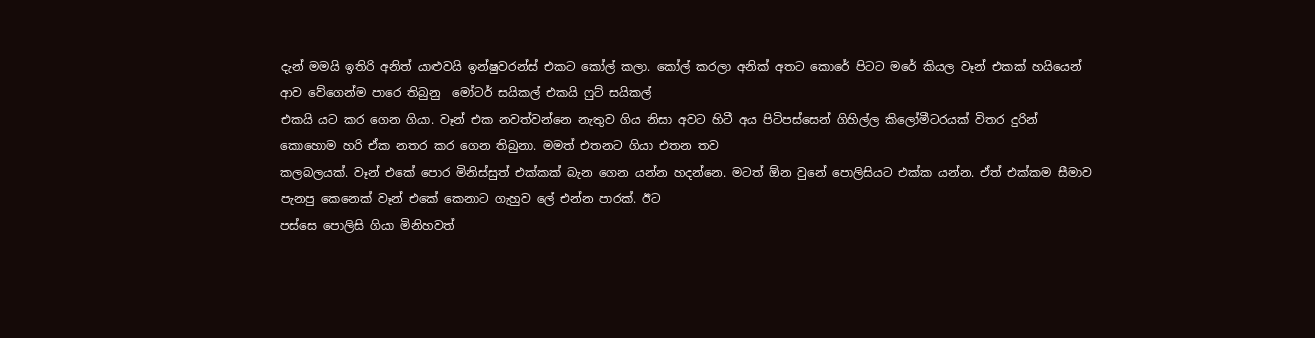දැන් මමයි ඉතිරි අනිත් යාළුවයි ඉන්ෂුවරන්ස් එකට කෝල් කලා. කෝල් කරලා අනික් අතට කොරේ පිටට මරේ කියල වෑන් එකක් හයියෙන් ආව වේගෙන්ම පාරෙ තිබුනු  මෝටර් සයිකල් එකයි ෆුට් සයිකල්
එකයි යට කර ගෙන ගියා. වෑන් එක නවත්වන්නෙ නැතුව ගිය නිසා අවට හිටී අය පිටිපස්සෙන් ගිහිල්ල කිලෝමීටරයක් විතර දුරින් කොහොම හරි ඒක නතර කර ගෙන තිබුනා. මමත් එතනට ගියා එතන තව
කලබලයක්. වෑන් එකේ පොර මිනිස්සුත් එක්කක් බැන ගෙන යන්න හදන්නෙ. මටත් ඕන වුනේ පොලිසියට එක්ක යන්න. ඒත් එක්කම සීමාව පැනපු කෙනෙක් වෑන් එකේ කෙනාට ගැහුව ලේ එන්න පාරක්. ඊට
පස්සෙ පොලිසි ගියා මිනිහවත්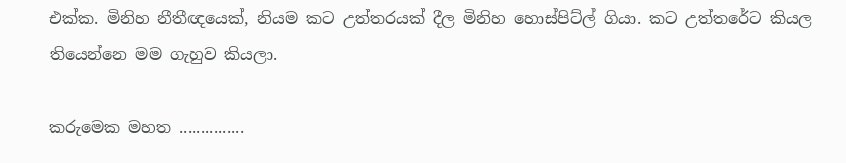එක්ක. මිනිහ නීතීඥයෙක්, නියම කට උත්තරයක් දීල මිනිහ හොස්පිට්ල් ගියා. කට උත්තරේට කියල තියෙන්නෙ මම ගැහුව කියලා.

කරුමෙක මහත ...............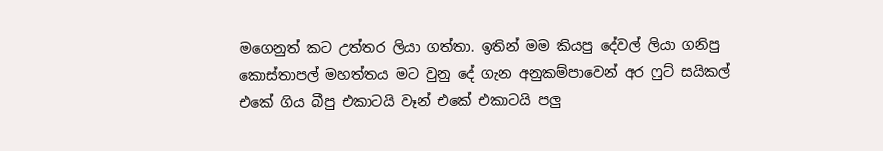මගෙනුත් කට උත්තර ලියා ගත්තා. ඉතින් මම කියපු දේවල් ලියා ගනිපු කොස්තාපල් මහත්තය මට වුනු දේ ගැන අනුකම්පාවෙන් අර ෆුට් සයිකල් එකේ ගිය බීපු එකාටයි වෑන් එකේ එකාටයි පලු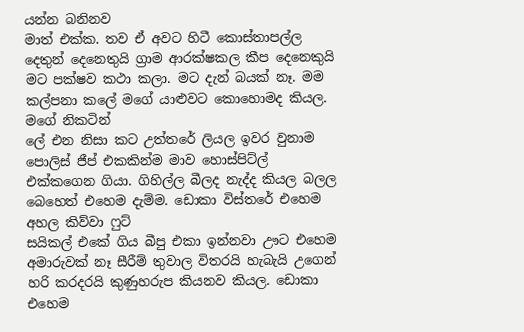යන්න බනිනව
මාත් එක්ක. තව ඒ අවට හිටී කොස්තාපල්ල දෙතුන් දෙනෙතුයි ග්‍රාම ආරක්ෂකල කීප දෙනෙකුයි මට පක්ෂව කථා කලා. මට දැන් බයක් නෑ. මම කල්පනා කලේ මගේ යාළුවට කොහොමද කියල.  මගේ නිකටින්
ලේ එන නිසා කට උත්තරේ ලියල ඉවර වුනාම පොලිස් ජීප් එකකින්ම ‍මාව හොස්පිට්ල් එක්කගෙන ගියා. ගිහිල්ල බීලද නැද්ද කියල බලල බෙහෙත් එහෙම දැම්ම. ඩොකා විස්තරේ එහෙම අහල කිව්වා ෆුට්
සයිකල් එකේ ගිය බීපු එකා ඉන්නවා ඌට එහෙම අමාරුවක් නෑ සීරීම් තුවාල විතරයි හැබැයි උගෙන් හරි කරදරයි කුණුහරුප කියනව කියල. ඩොකා එහෙම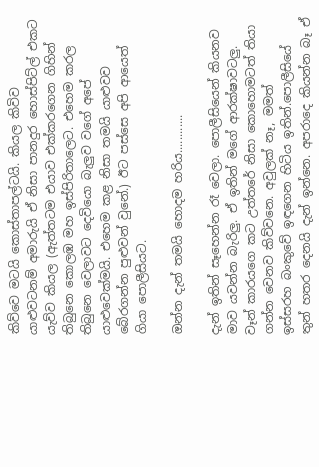කිව්වෙ මටයි කොස්තාපල්ටයි. කියල කිවිව
යාළුවටනම් අමාරුයි ඒ නිසා පානදුර හොස්පිට්ල් එකට යැව්ව කියල (ඇත්තටම එයාව එක්කරගෙන ගිහින් තිබුනෙ කොලඹ මහ ඉස්පිරිතාලෙට. එහෙම කරල තිබුනෙ වෙලාවට දෙවියො බැලුව වගේ අපේ
යාළුවෙක්මයි. එහෙම කළ නිසා තමයි යාළුවව බේරගන්න පුළුවන් වුනේ.) ඊට පස්සෙ අපි ආයෙත් ගියා පොලීසියට.

ඔන්න දැන් තමයි හොදම හරිය............

දැන් ඉතින් සෑහෙන්න රෑ වෙලා. පොලීසියෙන් කියනව මාව යවන්න බැරිලු. ඒ ඉතින් මගේ ආරක්ෂාවටලු. වෑන් කාරයගෙ කට උත්තරේ නිසා කොහොමටත් තියා ගන්න වෙනව කිව්වනෙ. අවුලක් නෑ, මමත්
ඉස්සරහ බංකුවේ ඉඳගෙන හිටිය ඉතින්.පොලීසියේ තුන් හතර දෙනයි දැන් ඉන්නෙ. අපරාදෙ කියන්න බෑ ඒ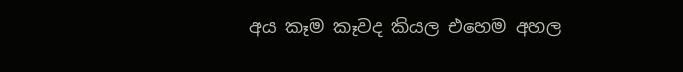අය කෑම කෑවද කියල එහෙම අහල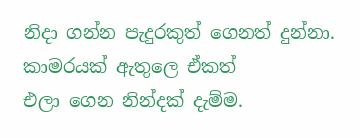නිදා ගන්න පැදුරකුත් ගෙනත් දුන්නා. කාමරයක් ඇතුලෙ ඒකත්
එලා ගෙන නින්දක් දැම්ම.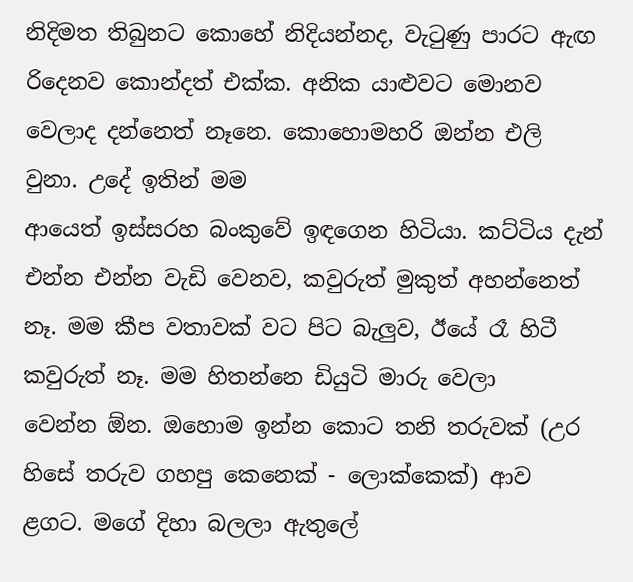නිදිමත තිබුනට කොහේ නිදියන්නද, වැටුණු පාරට ඇඟ රිදෙනව කොන්දත් එක්ක. අනික යාළුවට මොනව වෙලාද දන්නෙත් නෑනෙ. කොහොමහරි ඔන්න එලි වුනා. උදේ ඉතින් මම
ආයෙත් ඉස්සරහ බංකුවේ ඉඳගෙන හිටියා. කට්ටිය දැන් එන්න එන්න වැඩි වෙනව, කවුරුත් මුකුත් අහන්නෙත් නෑ. මම කීප වතාවක් වට පිට බැලුව, ඊයේ රෑ හිටී කවුරුත් නෑ. මම හිතන්නෙ ඩියුටි මාරු වෙලා
වෙන්න ඕන. ඔහොම ඉන්න කොට තනි තරුවක් (උර හිසේ තරුව ගහපු කෙනෙක් - ලොක්කෙක්) ආව ළගට. මගේ දිහා බලලා ඇතුලේ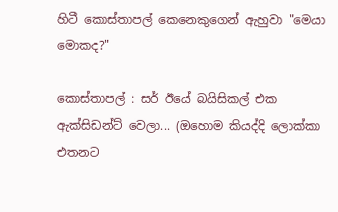හිටී කොස්තාපල් කෙනෙකුගෙන් ඇහුවා "මෙයා මොකද?"

කොස්තාපල් : සර් ඊයේ බයිසිකල් එක ඇක්සිඩන්ට් වෙලා... (ඔහොම කියද්දි ලොක්කා එතනට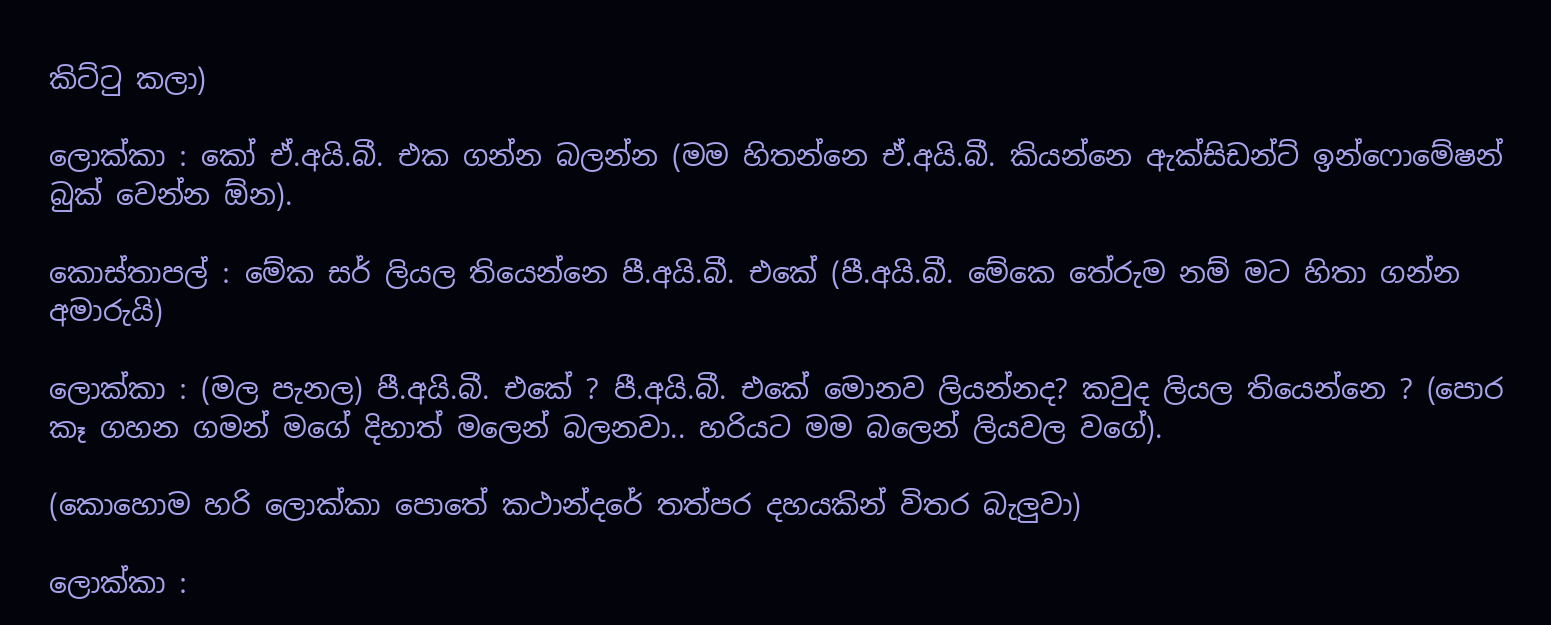කිට්ටු කලා)

ලොක්කා : කෝ ඒ.අයි.බී. එක ගන්න බලන්න (මම හිතන්නෙ ඒ.අයි.බී. කියන්නෙ ඇක්සිඩන්ට් ඉන්ෆොමේෂන් බුක් වෙන්න ඕන).

කොස්තාපල් : මේක සර් ලියල තියෙන්නෙ පී.අයි.බී. එකේ (පී.අයි.බී. මේකෙ තේරුම නම් මට හිතා ගන්න අමාරුයි)

ලොක්කා : (මල පැනල) පී.අයි.බී. එකේ ? පී.අයි.බී. එකේ මොනව ලියන්නද? කවුද ලියල තියෙන්නෙ ? (පොර කෑ ගහන ගමන් මගේ දිහාත් මලෙන් බලනවා.. හරියට මම බලෙන් ලියවල වගේ).

(කොහොම හරි ලොක්කා පොතේ කථාන්දරේ තත්පර දහයකින් විතර බැලුවා)

ලොක්කා :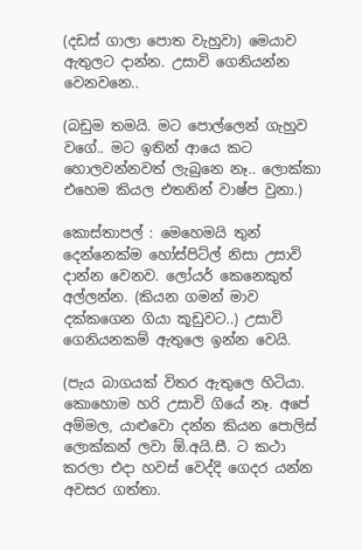(දඩස් ගාලා පොත වැහුවා) මෙයාව ඇතුලට දාන්න. උසාවි ගෙනියන්න වෙනවනෙ..

(බඩුම තමයි. මට පොල්ලෙන් ගැහුව වගේ.. මට ඉතින් ආයෙ කට හොලවන්නවත් ලැබුනෙ නෑ.. ලොක්කා එහෙම කියල එතනින් වාෂ්ප වුනා.)

කොස්තාපල් : මෙහෙමයි තුන් දෙන්නෙක්ම හෝස්පිට්ල් නිසා උසාවි දාන්න වෙනව. ලෝයර් කෙනෙකුත් අල්ලන්න. (කියන ගමන් මාව දක්කගෙන ගියා කූඩුවට..) උසාවි ගෙනියනකම් ඇතුලෙ ඉන්න වෙයි.

(පැය බාගයක් විතර ඇතුලෙ හිටියා. කොහොම හරි උසාවි ගියේ නෑ. අපේ අම්මල, යාළුවො දන්න කියන පොලිස් ලොක්කන් ලවා ඕ.අයි.සී. ට කථා කරලා එදා හවස් වෙද්දි ගෙදර යන්න අවසර ගත්තා.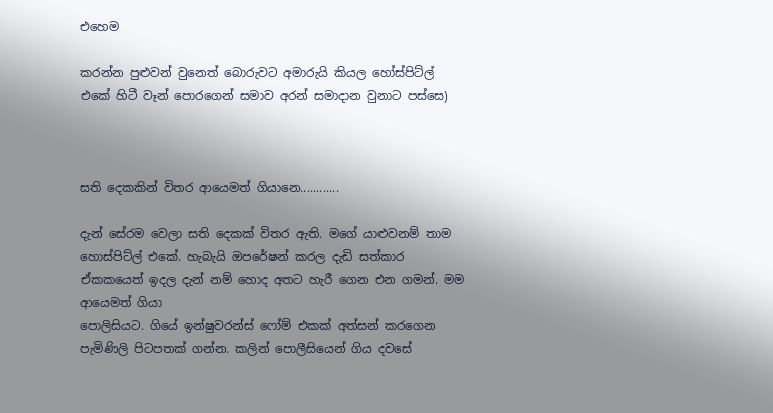එහෙම

කරන්න පුළුවන් වුනෙත් බොරුවට අමාරුයි කියල හෝස්පිට්ල් එකේ හිටී වෑන් පොරගෙන් සමාව අරන් සමාදාන වුනාට පස්සෙ)



සති දෙකකින් විතර ආයෙමත් ගියානෙ............

දැන් සේරම වෙලා සති දෙකක් විතර ඇති. මගේ යාළුවනම් තාම හොස්පිට්ල් එකේ. හැබැයි ඔපරේෂන් කරල දැඩි සත්කාර ඒකකයෙත් ඉදල දැන් නම් හොද අතට හැරී ගෙන එන ගමන්. මම ආයෙමත් ගියා
පොලිසියට. ගියේ ඉන්ෂුවරන්ස් ෆෝම් එකක් අත්සන් කරගෙන පැමිණිලි පිටපතක් ගන්න. කලින් පොලීසියෙන් ගිය දවසේ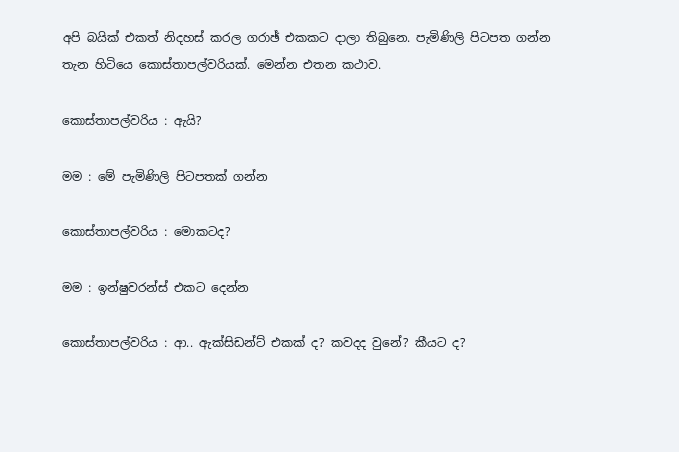අපි බයික් එකත් නිදහස් කරල ගරාඡ් එකකට දාලා තිබුනෙ. පැමිණිලි පිටපත ගන්න
තැන හිටියෙ කොස්තාපල්වරියක්. මෙන්න එතන කථාව.

කොස්තාපල්වරිය : ඇයි?

මම : මේ පැමිණිලි පිටපතක් ගන්න

කොස්තාපල්වරිය : මොකටද?

මම : ඉන්ෂුවරන්ස් එකට දෙන්න

කොස්තාපල්වරිය : ආ.. ඇක්සිඩන්ට් එකක් ද? කවදද වුනේ? කීයට ද?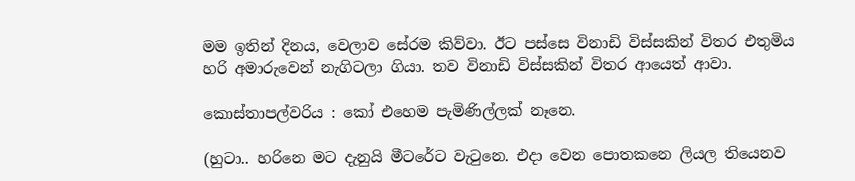මම ඉතින් දිනය, වෙලාව සේරම කිව්වා. ඊට පස්සෙ විනාඩි විස්සකින් විතර එතුමිය හරි අමාරුවෙන් නැගිටලා ගියා. තව විනාඩි විස්සකින් විතර ආයෙත් ආවා.

කොස්තාපල්වරිය : කෝ එහෙම පැමිණිල්ලක් නෑනෙ.

(හුටා.. හරිනෙ මට දැනුයි මීටරේට වැටුනෙ. එදා වෙන පොතකනෙ ලියල තියෙනව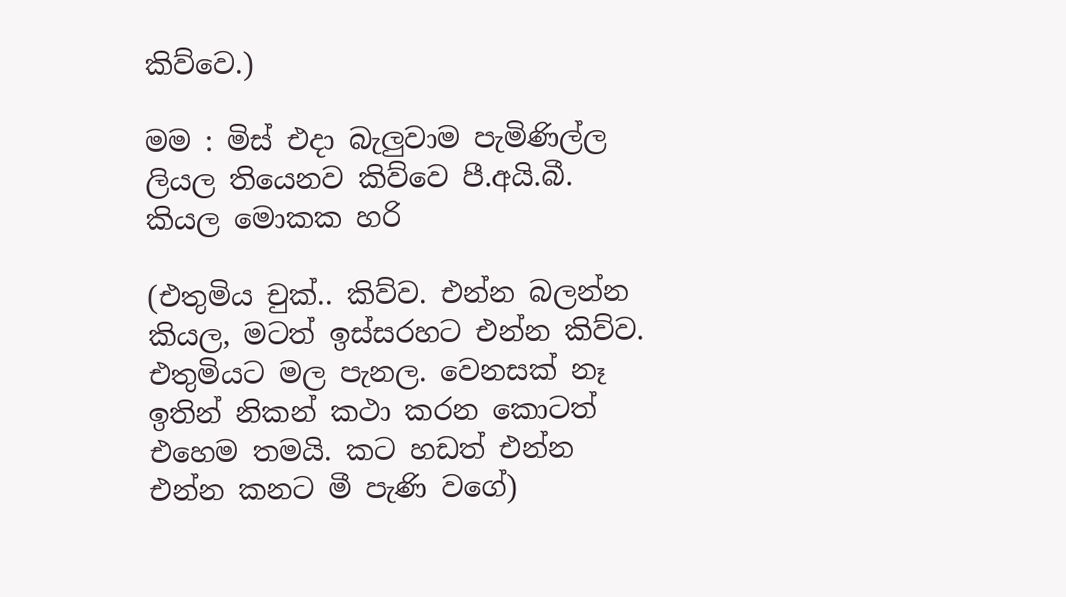කිව්වෙ.)

මම : මිස් එදා බැලුවාම පැමිණිල්ල ලියල තියෙනව කිව්වෙ පී.අයි.බී. කියල මොකක හරි

(එතුමිය චුක්.. කිව්ව. එන්න බලන්න කියල, මටත් ඉස්සරහට එන්න කිව්ව. එතුමියට මල පැනල. වෙනසක් නෑ ඉතින් නිකන් කථා කරන කොටත් එහෙම තමයි. කට හඩත් එන්න එන්න කනට මී පැණි වගේ)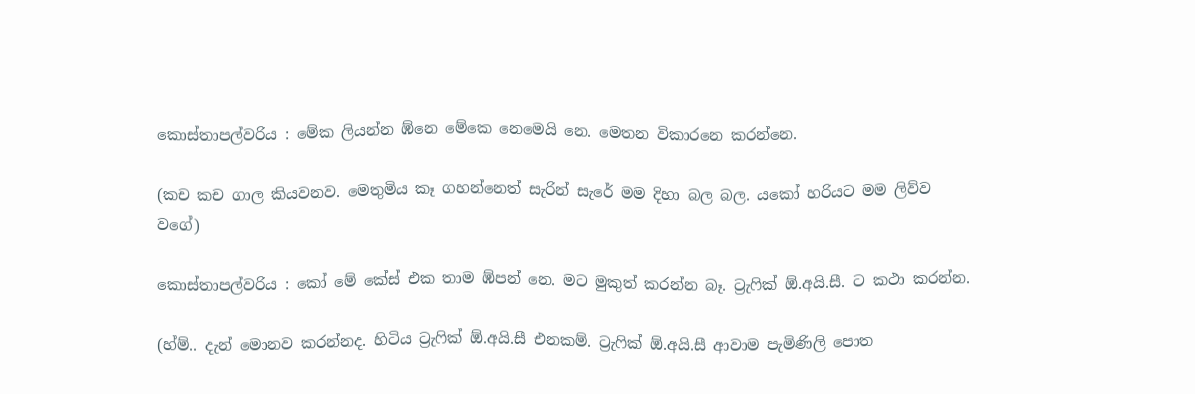කොස්තාපල්වරිය : මේක ලියන්න ඹ්නෙ මේකෙ නෙමෙයි නෙ. මෙතන විකාරනෙ කරන්නෙ.

(කච කච ගාල කියවනව. මෙතුමිය කෑ ගහන්නෙත් සැරින් සැරේ මම දිහා බල බල. යකෝ හරියට මම ලිව්ව වගේ)

කොස්තාපල්වරිය : කෝ මේ කේස් එක තාම ඹ්පන් නෙ. මට මුකුත් කරන්න බෑ. ට්‍රැෆික් ඕ.අයි.සී. ට කථා කරන්න.

(හ්ම්.. දැන් මොනව කරන්නද. හිටිය ට්‍රැෆික් ඕ.අයි.සී එනකම්. ට්‍රැෆික් ඕ.අයි.සී ආවාම පැමිණිලි පොත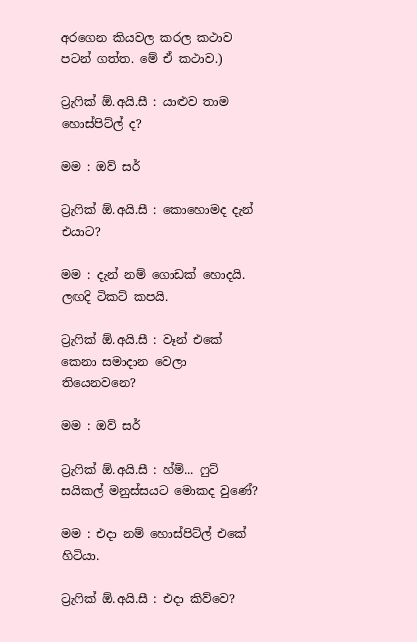අරගෙන කියවල කරල කථාව පටන් ගත්ත. මේ ඒ කථාව.)

ට්‍රැෆික් ඕ.අයි.සී : යාළුව තාම හොස්පිට්ල් ද?

මම : ඔව් සර්

ට්‍රැෆික් ඕ.අයි.සී : කොහොමද දැන් එයාට?

මම : දැන් නම් ගොඩක් හොදයි. ලඟදි ටිකට් කපයි.

ට්‍රැෆික් ඕ.අයි.සී : වෑන් එකේ කෙනා සමාදාන වෙලා තියෙනවනෙ?

මම : ඔව් සර්

ට්‍රැෆික් ඕ.අයි.සී : හ්ම්... ෆුට් සයිකල් මනුස්සයට මොකද වුණේ?

මම : එදා නම් හොස්පිට්ල් එකේ හිටියා.

ට්‍රැෆික් ඕ.අයි.සී : එදා කිව්වෙ?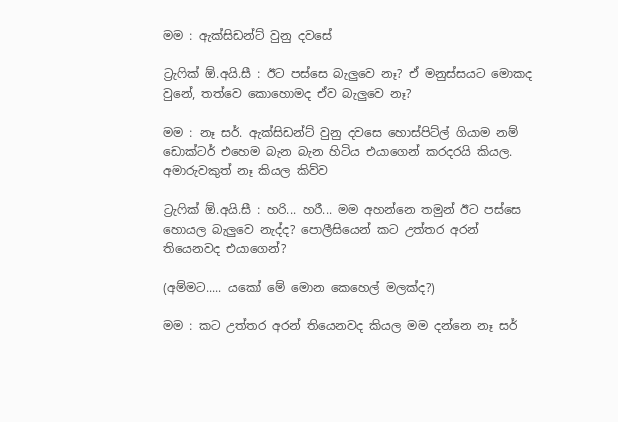මම : ඇක්සිඩන්ට් වුනු දවසේ

ට්‍රැෆික් ඕ.අයි.සී : ඊට පස්සෙ බැලුවෙ නෑ? ඒ මනුස්සයට මොකද වුනේ, තත්වෙ කොහොමද ඒව බැලුවෙ නෑ?

මම : නෑ සර්. ඇක්සිඩන්ට් වුනු දවසෙ හොස්පිට්ල් ගියාම නම් ඩොක්ටර් එහෙම බැන බැන හිටිය එයාගෙන් කරදරයි කියල. අමාරුවකුත් නෑ කියල කිව්ව

ට්‍රැෆික් ඕ.අයි.සී : හරි... හරී... මම අහන්නෙ තමුන් ඊට පස්සෙ හොයල බැලුවෙ නැද්ද? පොලීසියෙන් කට උත්තර අරන් තියෙනවද එයාගෙන්?

(අම්මට..... යකෝ මේ මොන කෙහෙල් මලක්ද?)

මම : කට උත්තර අරන් තියෙනවද කියල මම දන්නෙ නෑ සර්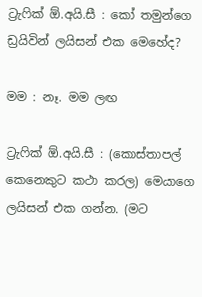ට්‍රැෆික් ඕ.අයි.සී : කෝ තමුන්ගෙ ඩ්‍රයිවින් ලයිසන් එක මෙහේද?

මම : නෑ. මම ලඟ

ට්‍රැෆික් ඕ.අයි.සී : (කොස්තාපල් කෙනෙකුට කථා කරල) මෙයාගෙ ලයිසන් එක ගන්න. (මට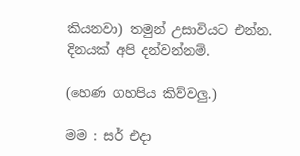කියනවා) තමුන් උසාවියට එන්න. දිනයක් අපි දන්වන්නම්.

(හෙණ ගහපිය කිව්වලු.)

මම : සර් එදා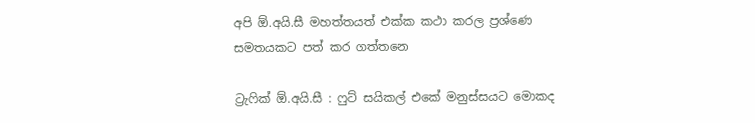අපි ඕ.අයි.සී මහත්තයත් එක්ක කථා කරල ප්‍රශ්ණෙ සමතයකට පත් කර ගත්තනෙ

ට්‍රැෆික් ඕ.අයි.සී : ෆුට් සයිකල් එකේ මනුස්සයට මොකද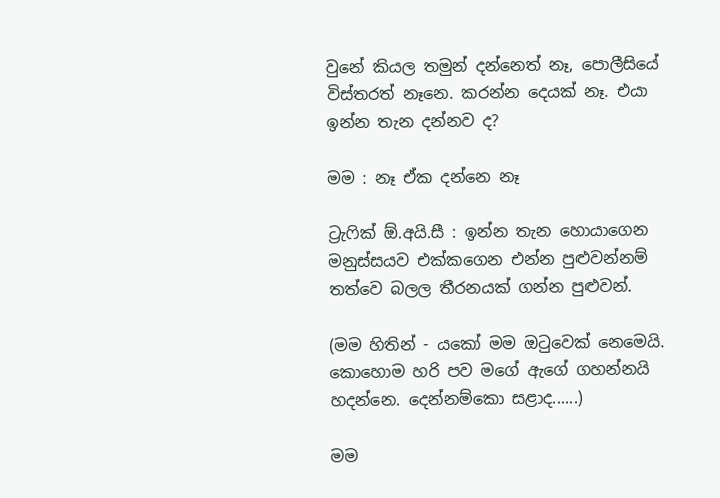වුනේ කියල තමුන් දන්නෙත් නෑ, පොලීසියේ විස්තරත් නෑනෙ. කරන්න දෙයක් නෑ. එයා ඉන්න තැන දන්නව ද?

මම : නෑ ඒක දන්නෙ නෑ

ට්‍රැෆික් ඕ.අයි.සී : ඉන්න තැන හොයාගෙන මනුස්සයව එක්කගෙන එන්න පුළුවන්නම් තත්වෙ බලල තීරනයක් ගන්න පුළුවන්.

(මම හිතින් - යකෝ මම ඔටුවෙක් නෙමෙයි. කොහොම හරි පව මගේ ඇගේ ගහන්නයි හදන්නෙ. දෙන්නම්කො සළාද......)

මම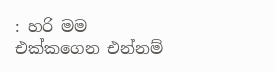: හරි මම එක්කගෙන එන්නම්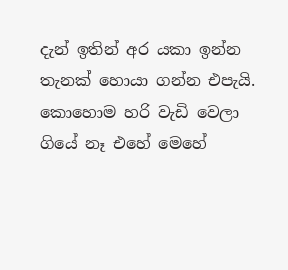දැන් ඉතින් අර යකා ඉන්න තැනක් හොයා ගන්න එපැයි. කොහොම හරි වැඩි වෙලා ගියේ නෑ එහේ මෙහේ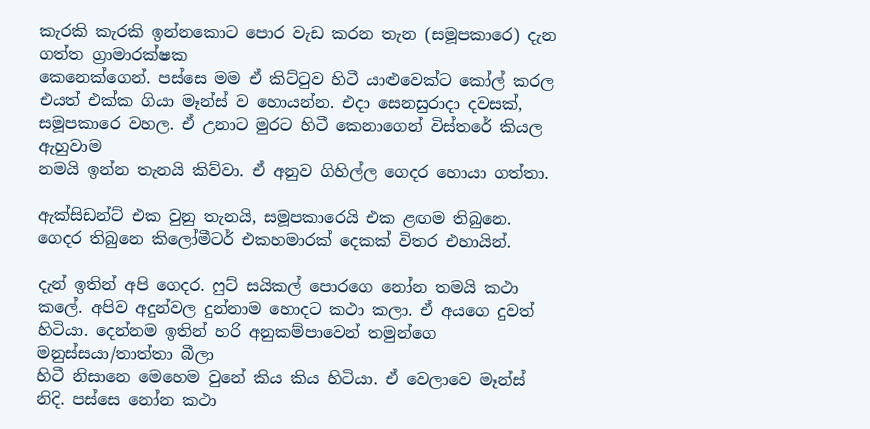කැරකි කැරකි ඉන්නකොට පොර වැඩ කරන තැන (සමූපකාරෙ) දැන ගත්ත ග්‍රාමාරක්ෂක
කෙනෙක්ගෙන්. පස්සෙ මම ඒ කිට්ටුව හිටී යාළුවෙක්ට කෝල් කරල එයත් එක්ක ගියා මෑන්ස් ව හොයන්න. එදා සෙනසුරාදා දවසක්, සමූපකාරෙ වහල. ඒ උනාට මුරට හිටී කෙනාගෙන් විස්තරේ කියල ඇහුවාම
නමයි ඉන්න තැනයි කිව්වා. ඒ අනුව ගිහිල්ල ගෙදර හොයා ගත්තා.

ඇක්සිඩන්ට් එක වුනු තැනයි, සමූපකාරෙයි එක ළඟම තිබුනෙ. ගෙදර තිබුනෙ කිලෝමීටර් එකහමාරක් දෙකක් විතර එහායින්.

දැන් ඉතින් අපි ගෙදර. ෆුට් සයිකල් පොරගෙ නෝන තමයි කථා කලේ. අපිව අදුන්වල දුන්නාම හොදට කථා කලා. ඒ අයගෙ දුවත් හිටියා. දෙන්නම ඉතින් හරි අනුකම්පාවෙන් තමුන්ගෙ මනුස්සයා/තාත්තා බීලා
හිටී නිසානෙ මෙහෙම වුනේ කිය කිය හිටියා. ඒ වෙලාවෙ මෑන්ස් නිදි. පස්සෙ නෝන කථා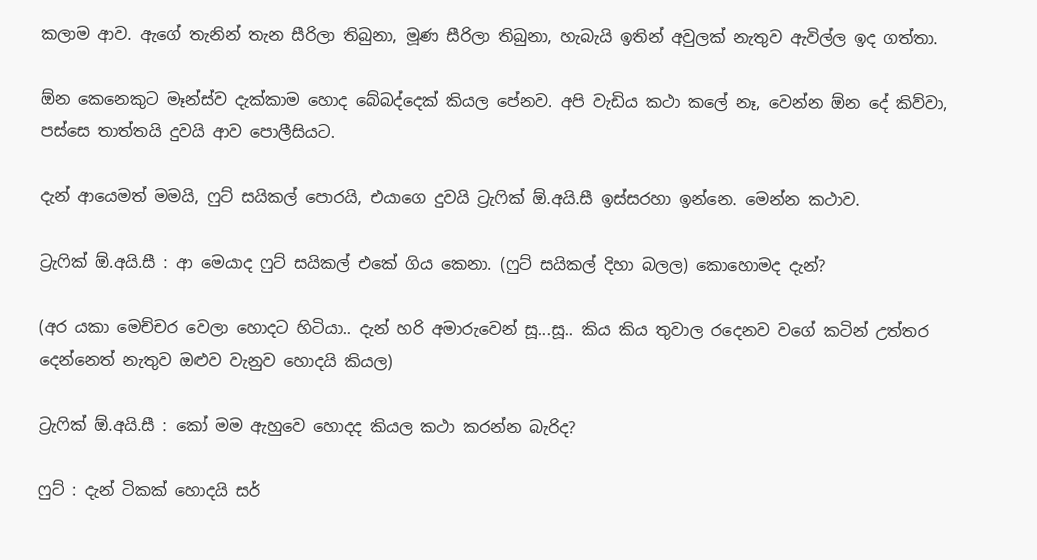කලාම ආව. ඇගේ තැනින් තැන සීරිලා තිබුනා, මූණ සීරිලා තිබුනා, හැබැයි ඉතින් අවුලක් නැතුව ඇවිල්ල ඉද ගත්තා.

ඕන කෙනෙකුට මෑන්ස්ව දැක්කාම හොද බේබද්දෙක් කියල පේනව. අපි වැඩිය කථා කලේ නෑ, වෙන්න ඕන දේ කිව්වා, පස්සෙ තාත්තයි දුවයි ආව පොලීසියට.

දැන් ආයෙමත් මමයි, ෆුට් සයිකල් පොරයි, එයාගෙ දුවයි ට්‍රැෆික් ඕ.අයි.සී ඉස්සරහා ඉන්නෙ. මෙන්න කථාව.

ට්‍රැෆික් ඕ.අයි.සී : ආ මෙයාද ෆුට් සයිකල් එකේ ගිය කෙනා. (ෆුට් සයිකල් දිහා බලල) කොහොමද දැන්?

(අර යකා මෙච්චර වෙලා හොදට හිටියා.. දැන් හරි අමාරුවෙන් සූ...සූ.. කිය කිය තුවාල රදෙනව වගේ කටින් උත්තර දෙන්නෙත් නැතුව ඔළුව වැනුව හොදයි කියල)

ට්‍රැෆික් ඕ.අයි.සී : කෝ මම ඇහුවෙ හොදද කියල කථා කරන්න බැරිද?

ෆුට් : දැන් ටිකක් හොදයි සර්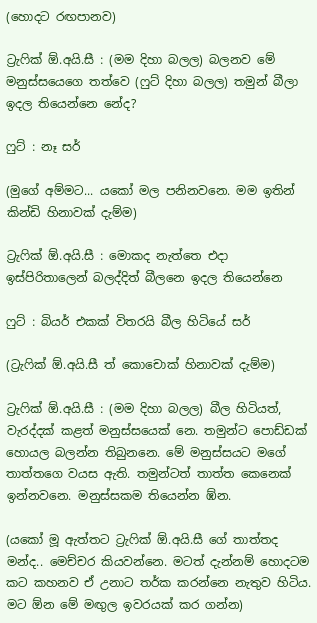(හොදට රඟපානව)

ට්‍රැෆික් ඕ.අයි.සී : (මම දිහා බලල) බලනව මේ මනුස්සයෙගෙ තත්වෙ (ෆුට් දිහා බලල) තමුන් බීලා ඉදල තියෙන්නෙ නේද?

ෆුට් : නෑ සර්

(මුගේ අම්මට... යකෝ මල පනිනවනෙ. මම ඉතින් කින්ඩි හිනාවක් දැම්ම)

ට්‍රැෆික් ඕ.අයි.සී : මොකද නැත්තෙ එදා ඉස්පිරිතාලෙන් බලද්දිත් බීලනෙ ඉදල තියෙන්නෙ

ෆුට් : බියර් එකක් විතරයි බීල හිටියේ සර්

(ට්‍රැෆික් ඕ.අයි.සී ත් කොචොක් හිනාවක් දැම්ම)

ට්‍රැෆික් ඕ.අයි.සී : (මම දිහා බලල) බීල හිටියත්, වැරද්දක් කළත් මනුස්සයෙක් නෙ. තමුන්ට පොඩ්ඩක් හොයල බලන්න තිබුනනෙ. මේ මනුස්සයට මගේ තාත්තගෙ වයස ඇති. තමුන්ටත් තාත්ත කෙනෙක්
ඉන්නවනෙ. මනුස්සකම තියෙන්න ඹ්න.

(යකෝ මූ ඇත්තට ට්‍රැෆික් ඕ.අයි.සී ගේ තාත්තද මන්ද.. මෙච්චර කියවන්නෙ. මටත් දැන්නම් හොදටම කට කහනව ඒ උනාට තර්ක කරන්නෙ නැතුව හිටිය. මට ඕන මේ මඟුල ඉවරයක් කර ගන්න)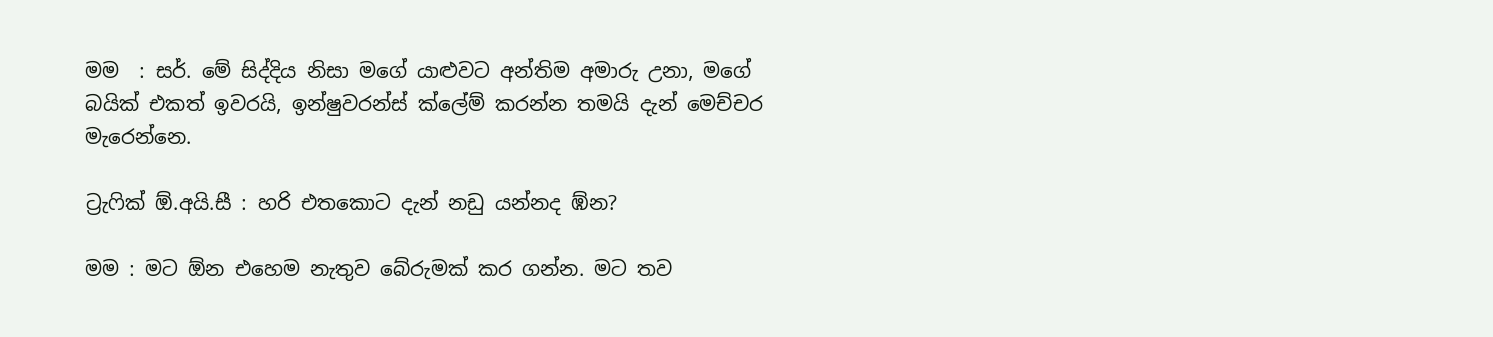මම  : සර්. මේ සිද්දිය නිසා මගේ යාළුවට අන්තිම අමාරු උනා, මගේ බයික් එකත් ඉවරයි, ඉන්ෂුවරන්ස් ක්ලේම් කරන්න තමයි දැන් මෙච්චර මැරෙන්නෙ.

ට්‍රැෆික් ඕ.අයි.සී : හරි එතකොට දැන් නඩු යන්නද ඹ්න?

මම : මට ඕන එහෙම නැතුව බේරුමක් කර ගන්න. මට තව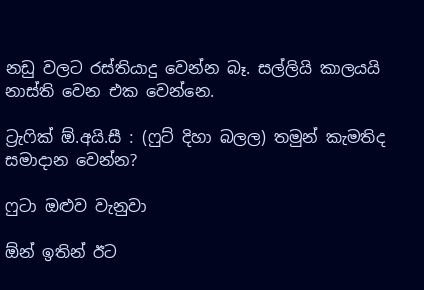නඩු වලට රස්තියාදු වෙන්න බෑ. සල්ලියි කාලයයි නාස්ති වෙන එක වෙන්නෙ.

ට්‍රැෆික් ඕ.අයි.සී : (ෆුට් දිහා බලල) තමුන් කැමතිද සමාදාන වෙන්න?

ෆුටා ඔළුව වැනුවා

ඕන් ඉතින් ඊට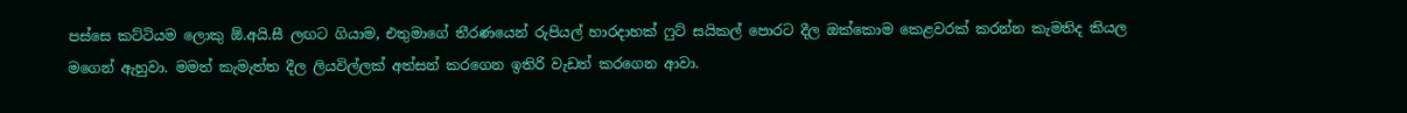පස්සෙ කට්ටියම ලොකු ඕ.අයි.සී ලඟට ගියාම, එතුමාගේ තීරණයෙන් රුපියල් හාරදාහක් ෆුට් සයිකල් පොරට දීල ඔක්කොම කෙළවරක් කරන්න කැමතිද කියල මගෙන් ඇහුවා. මමත් කැමැත්ත දීල ලියවිල්ලක් අත්සන් කරගෙන ඉතිරි වැඩත් කරගෙන ආවා.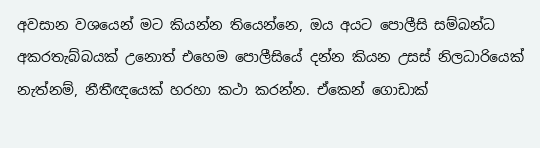අවසාන වශයෙන් මට කියන්න තියෙන්නෙ, ඔය අයට පොලීසි සම්බන්ධ අකරතැබ්බයක් උනොත් එහෙම පොලීසියේ දන්න කියන උසස් නිලධාරියෙක් නැත්නම්, නීතීඥයෙක් හරහා කථා කරන්න. ඒකෙන් ගොඩාක්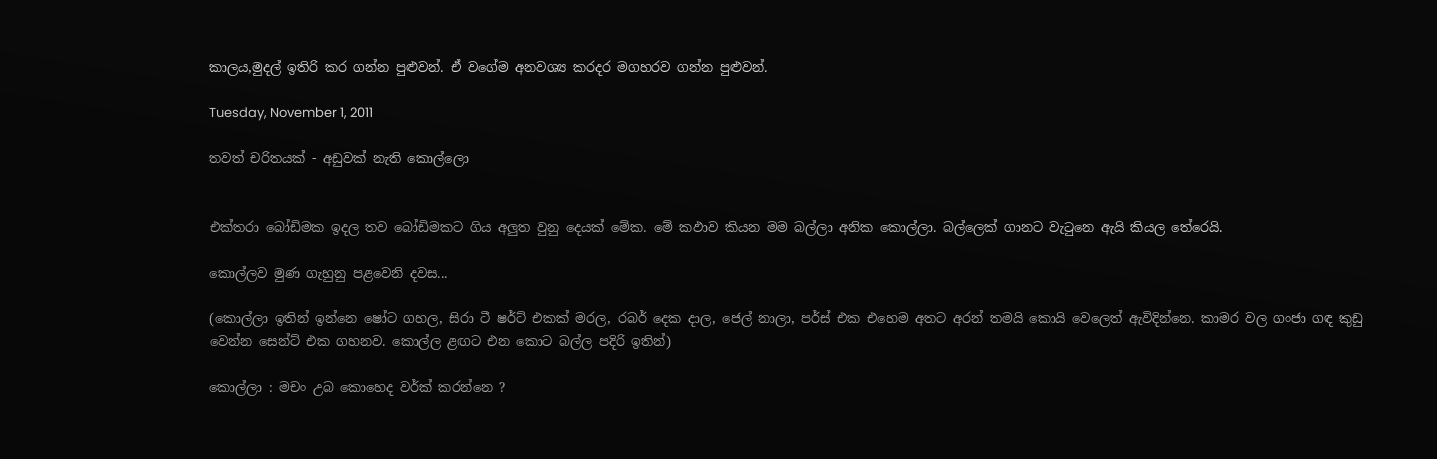කාලය,මුදල් ඉතිරි කර ගන්න පුළුවන්. ඒ වගේම අනවශ්‍ය කරදර මගහරව ගන්න පුළුවන්.

Tuesday, November 1, 2011

තවත් චරිතයක් - අඩුවක් නැති කොල්ලො


එක්තරා බෝඩිමක ඉදල තව බෝඩිමකට ගිය අලුත වුනු දෙයක් මේක. මේ කඵාව කියන මම බල්ලා අනික කොල්ලා. බල්ලෙක් ගානට වැටුනෙ ඇයි කියල තේරෙයි.

කොල්ලව මුණ ගැහුනු පළවෙනි දවස...

(කොල්ලා ඉතින් ඉන්නෙ ෂෝට ගහල, සිරා ටී ෂර්ට් එකක් මරල, රබර් දෙක දාල, ජෙල් නාලා, පර්ස් එක එහෙම අතට අරන් තමයි කොයි වෙලෙත් ඇවිදින්නෙ. කාමර වල ගංජා ගඳ කුඩු වෙන්න සෙන්ට් එක ගහනව. කොල්ල ළඟට එන කොට බල්ල පදිරි ඉතින්)

කොල්ලා : මචං උබ කොහෙද වර්ක් කරන්නෙ ?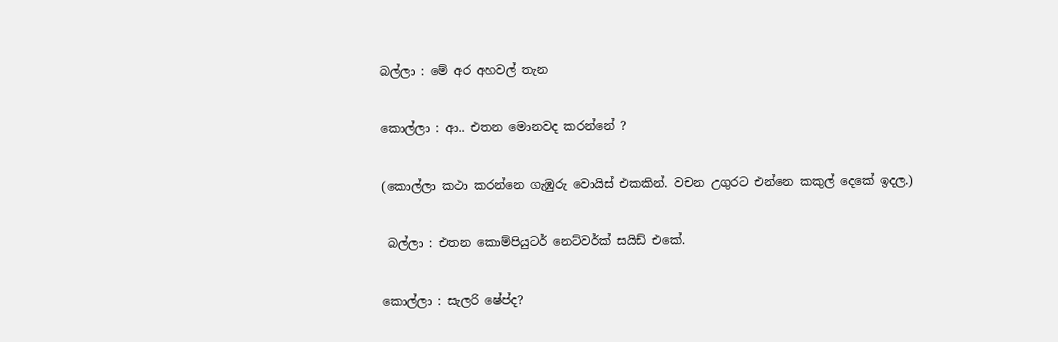බල්ලා : මේ අර අහවල් තැන

කොල්ලා : ආ.. එතන මොනවද කරන්නේ ?

(කොල්ලා කථා කරන්නෙ ගැඹුරු වොයිස් එකකින්. වචන උගුරට එන්නෙ කකුල් දෙකේ ඉදල.)

 බල්ලා : එතන කොම්පියුටර් නෙට්වර්ක් සයිඩ් එකේ.

කොල්ලා : සැලරි ෂේප්ද?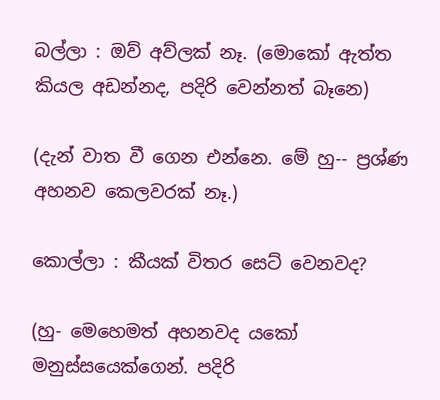බල්ලා : ඔව් අව්ලක් නෑ. (මොකෝ ඇත්ත කියල අඩන්නද, පදිරි වෙන්නත් බෑනෙ)

(දැන් වාත වී ගෙන එන්නෙ. මේ හු-- ප්‍රශ්ණ අහනව කෙලවරක් නෑ.)

කොල්ලා : කීයක් විතර සෙට් වෙනවද?

(හු- මෙහෙමත් අහනවද යකෝ මනුස්සයෙක්ගෙන්. පදිරි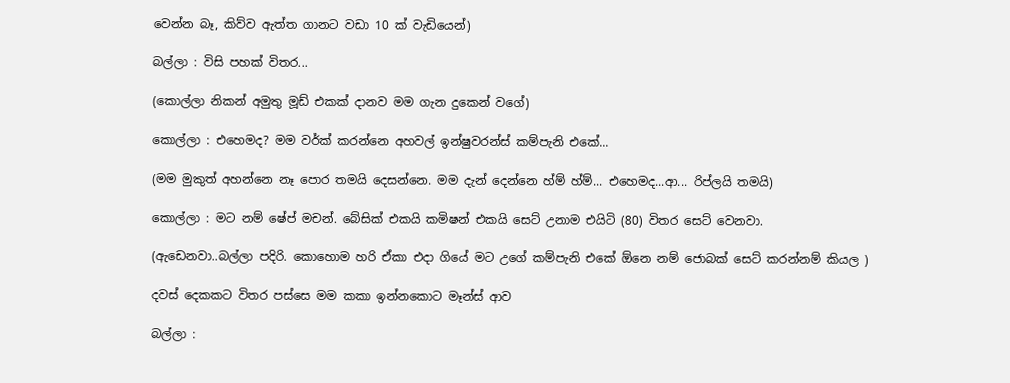වෙන්න බෑ, කිව්ව ඇත්ත ගානට වඩා 10 ක් වැඩියෙන්)

බල්ලා : විසි පහක් විතර...

(කොල්ලා නිකන් අමුතු මූඩ් එකක් දානව මම ගැන දුකෙන් වගේ)

කොල්ලා : එහෙමද? මම වර්ක් කරන්නෙ අහවල් ඉන්ෂුවරන්ස් කම්පැනි එකේ...

(මම මුකුත් අහන්නෙ නෑ පොර තමයි දෙසන්නෙ. මම දැන් දෙන්නෙ හ්ම් හ්ම්... එහෙමද...ආ... රිප්ලයි තමයි)

කොල්ලා : මට නම් ‍ෂේප් මචන්. බේසික් එකයි කමිෂන් එකයි සෙට් උනාම එයිටි (80) විතර සෙට් වෙනවා.

(ඇඩෙනවා..බල්ලා පදිරි. කොහොම හරි ඒකා එදා ගියේ මට උගේ කම්පැනි එකේ ඕනෙ නම් ජොබක් සෙට් කරන්නම් කියල )

දවස් දෙකකට විතර පස්සෙ මම කකා ඉන්නකොට මෑන්ස් ආව

බල්ලා :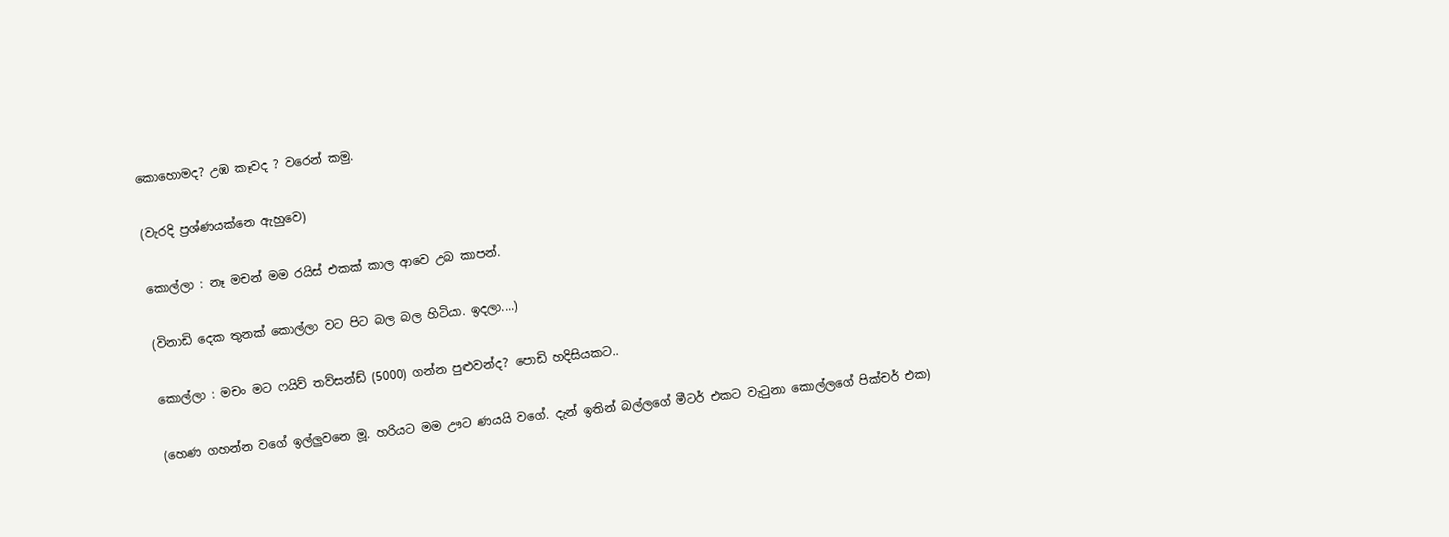කොහොමද? උඹ කෑවද ? වරෙන් කමු.

(වැරදි ප්‍රශ්ණයක්නෙ ඇහුවෙ)

කොල්ලා : නෑ මචන් මම රයිස් එකක් කාල ආවෙ උබ කාපන්.

(විනාඩි දෙක තුනක් කොල්ලා වට පිට බල බල හිටියා. ඉදලා....)

කොල්ලා : මචං මට ෆයිව් තව්සන්ඩ් (5000) ගන්න පුළුවන්ද? පොඩි හදිසියකට..

(හෙණ ගහන්න වගේ ඉල්ලුවනෙ මූ. හරියට මම ඌට ණයයි වගේ. දැන් ඉතින් බල්ලගේ මීටර් එකට වැටුනා කොල්ලගේ පික්චර් එක)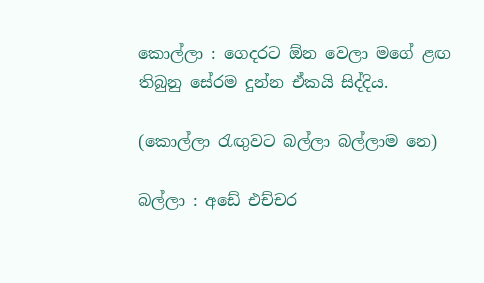කොල්ලා : ගෙදරට ඕන වෙලා මගේ ළඟ තිබුනු සේරම දුන්න ඒකයි සිද්දිය.

(කොල්ලා රැඟුවට බල්ලා බල්ලාම නෙ)

බල්ලා : අඩේ එච්චර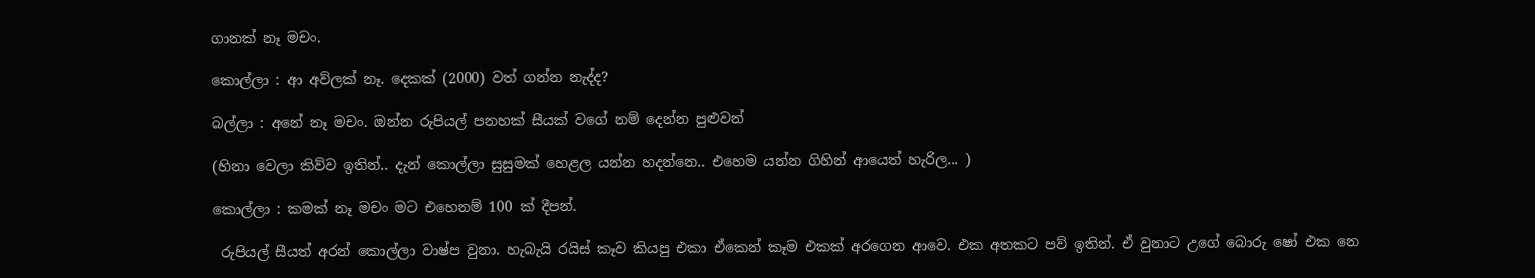ගානක් නෑ මචං.

කොල්ලා : ආ අව්ලක් නෑ. දෙකක් (2000) වත් ගන්න නැද්ද?

බල්ලා : අනේ නෑ මචං. ඔන්න රුපියල් පනහක් සීයක් වගේ නම් දෙන්න පුළුවන්

(හිනා වෙලා කිව්ව ඉතින්.. දැන් කොල්ලා සුසුමක් හෙළල යන්න හදන්නෙ.. එහෙම යන්න ගිහින් ආයෙත් හැරිල... )

කොල්ලා : කමක් නෑ මචං මට එහෙනම් 100 ක් දීපන්.

 රුපියල් සීයත් අරන් කොල්ලා වාෂ්ප වුනා. හැබැයි රයිස් කෑව කියපු එකා ඒකෙන් කෑම එකක් අරගෙන ආවෙ. එක අතකට පව් ඉතින්. ඒ වුනාට උගේ බොරු ෂෝ එක නෙ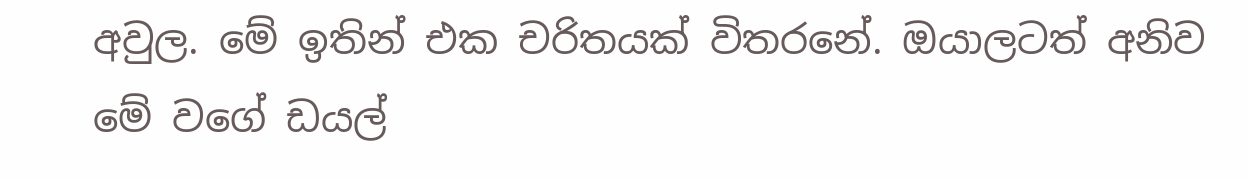අවුල. මේ ඉතින් එක චරිතයක් විතරනේ. ඔයාලටත් අනිව මේ වගේ ඩයල්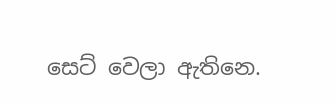සෙට් වෙලා ඇතිනෙ.